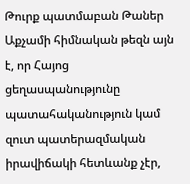Թուրք պատմաբան Թաներ Աքչամի հիմնական թեզն այն է, որ Հայոց ցեղասպանությունը պատահականություն կամ զուտ պատերազմական իրավիճակի հետևանք չէր,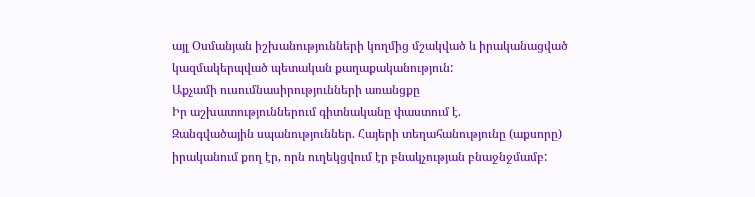այլ Օսմանյան իշխանությունների կողմից մշակված և իրականացված կազմակերպված պետական քաղաքականություն:
Աքչամի ուսումնասիրությունների առանցքը
Իր աշխատություններում գիտնականը փաստում է.
Զանգվածային սպանություններ. Հայերի տեղահանությունը (աքսորը) իրականում քող էր, որն ուղեկցվում էր բնակչության բնաջնջմամբ: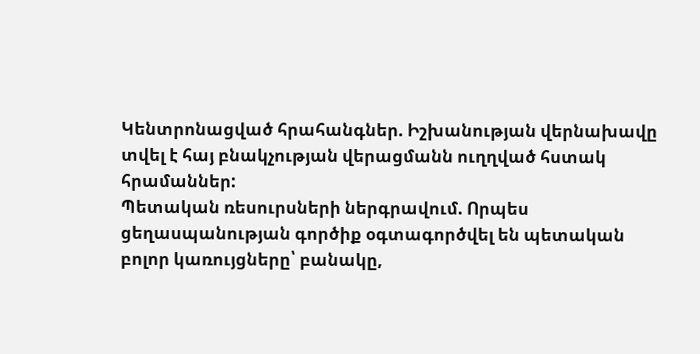Կենտրոնացված հրահանգներ. Իշխանության վերնախավը տվել է հայ բնակչության վերացմանն ուղղված հստակ հրամաններ:
Պետական ռեսուրսների ներգրավում. Որպես ցեղասպանության գործիք օգտագործվել են պետական բոլոր կառույցները՝ բանակը,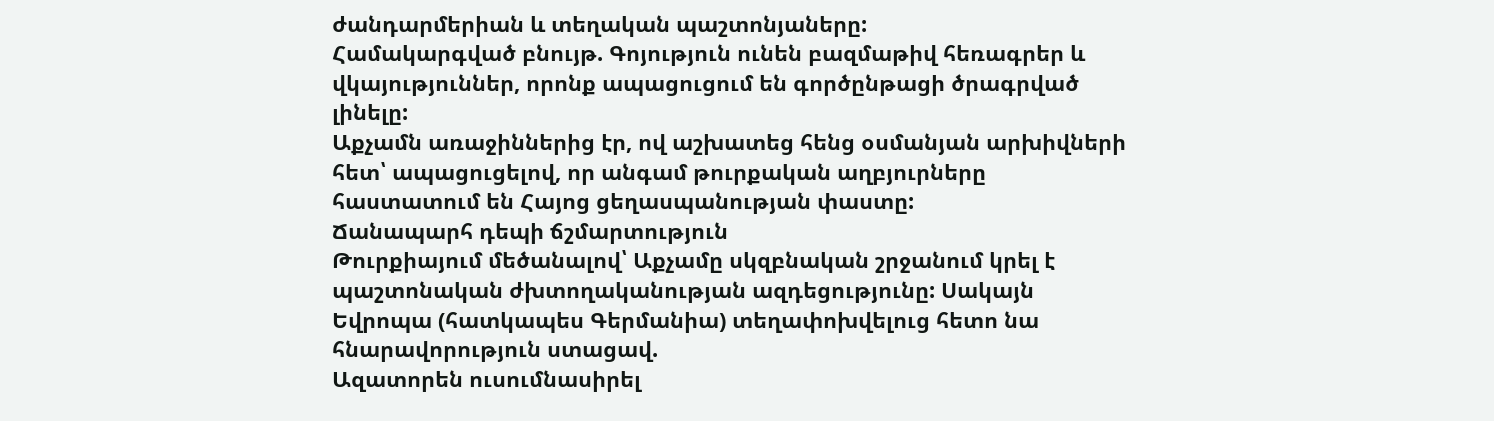ժանդարմերիան և տեղական պաշտոնյաները:
Համակարգված բնույթ. Գոյություն ունեն բազմաթիվ հեռագրեր և վկայություններ, որոնք ապացուցում են գործընթացի ծրագրված լինելը:
Աքչամն առաջիններից էր, ով աշխատեց հենց օսմանյան արխիվների հետ՝ ապացուցելով, որ անգամ թուրքական աղբյուրները հաստատում են Հայոց ցեղասպանության փաստը:
Ճանապարհ դեպի ճշմարտություն
Թուրքիայում մեծանալով՝ Աքչամը սկզբնական շրջանում կրել է պաշտոնական ժխտողականության ազդեցությունը: Սակայն Եվրոպա (հատկապես Գերմանիա) տեղափոխվելուց հետո նա հնարավորություն ստացավ.
Ազատորեն ուսումնասիրել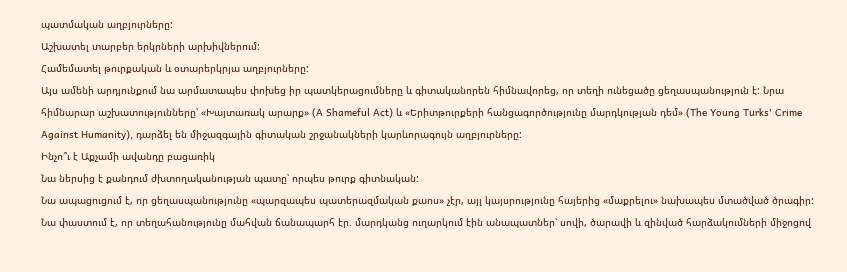պատմական աղբյուրները:
Աշխատել տարբեր երկրների արխիվներում:
Համեմատել թուրքական և օտարերկրյա աղբյուրները:
Այս ամենի արդյունքում նա արմատապես փոխեց իր պատկերացումները և գիտականորեն հիմնավորեց, որ տեղի ունեցածը ցեղասպանություն է: Նրա հիմնարար աշխատությունները՝ «Խայտառակ արարք» (A Shameful Act) և «Երիտթուրքերի հանցագործությունը մարդկության դեմ» (The Young Turks' Crime Against Humanity), դարձել են միջազգային գիտական շրջանակների կարևորագույն աղբյուրները:
Ինչո՞ւ է Աքչամի ավանդը բացառիկ
Նա ներսից է քանդում ժխտողականության պատը՝ որպես թուրք գիտնական:
Նա ապացուցում է, որ ցեղասպանությունը «պարզապես պատերազմական քաոս» չէր, այլ կայսրությունը հայերից «մաքրելու» նախապես մտածված ծրագիր:
Նա փաստում է, որ տեղահանությունը մահվան ճանապարհ էր. մարդկանց ուղարկում էին անապատներ՝ սովի, ծարավի և զինված հարձակումների միջոցով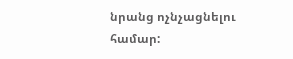նրանց ոչնչացնելու համար: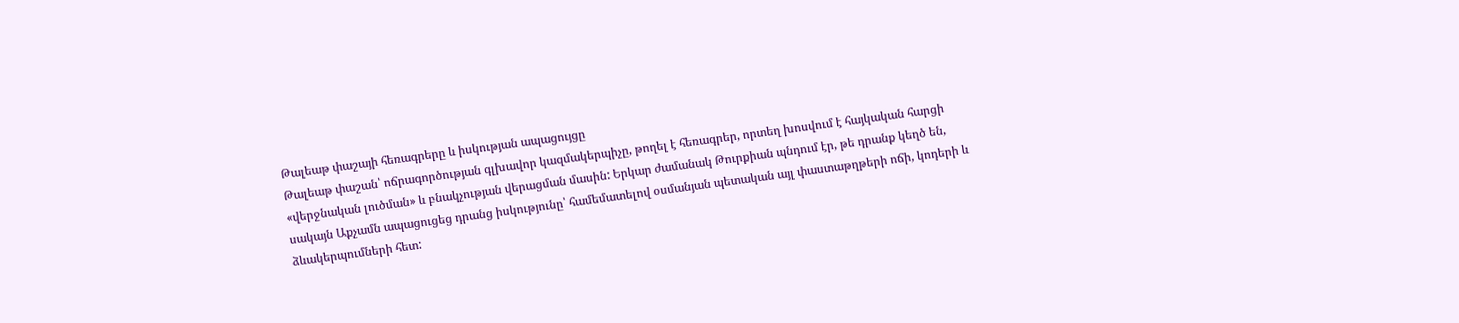Թալեաթ փաշայի հեռագրերը և իսկության ապացույցը
Թալեաթ փաշան՝ ոճրագործության գլխավոր կազմակերպիչը, թողել է հեռագրեր, որտեղ խոսվում է հայկական հարցի «վերջնական լուծման» և բնակչության վերացման մասին: Երկար ժամանակ Թուրքիան պնդում էր, թե դրանք կեղծ են, սակայն Աքչամն ապացուցեց դրանց իսկությունը՝ համեմատելով օսմանյան պետական այլ փաստաթղթերի ոճի, կոդերի և ձևակերպումների հետ: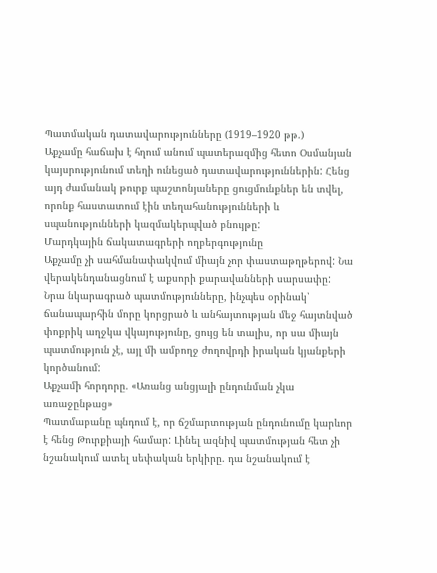Պատմական դատավարությունները (1919–1920 թթ.)
Աքչամը հաճախ է հղում անում պատերազմից հետո Օսմանյան կայսրությունում տեղի ունեցած դատավարություններին: Հենց այդ ժամանակ թուրք պաշտոնյաները ցուցմունքներ են տվել, որոնք հաստատում էին տեղահանությունների և սպանությունների կազմակերպված բնույթը:
Մարդկային ճակատագրերի ողբերգությունը
Աքչամը չի սահմանափակվում միայն չոր փաստաթղթերով: Նա վերակենդանացնում է աքսորի քարավանների սարսափը: Նրա նկարագրած պատմությունները, ինչպես օրինակ՝ ճանապարհին մորը կորցրած և անհայտության մեջ հայտնված փոքրիկ աղջկա վկայությունը, ցույց են տալիս, որ սա միայն պատմություն չէ, այլ մի ամբողջ ժողովրդի իրական կյանքերի կործանում:
Աքչամի հորդորը. «Առանց անցյալի ընդունման չկա առաջընթաց»
Պատմաբանը պնդում է, որ ճշմարտության ընդունումը կարևոր է հենց Թուրքիայի համար: Լինել ազնիվ պատմության հետ չի նշանակում ատել սեփական երկիրը. դա նշանակում է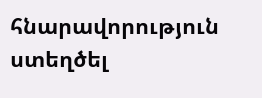հնարավորություն ստեղծել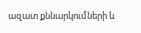ազատ քննարկումների և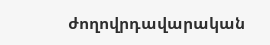ժողովրդավարական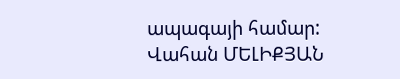ապագայի համար:
Վահան ՄԵԼԻՔՅԱՆ